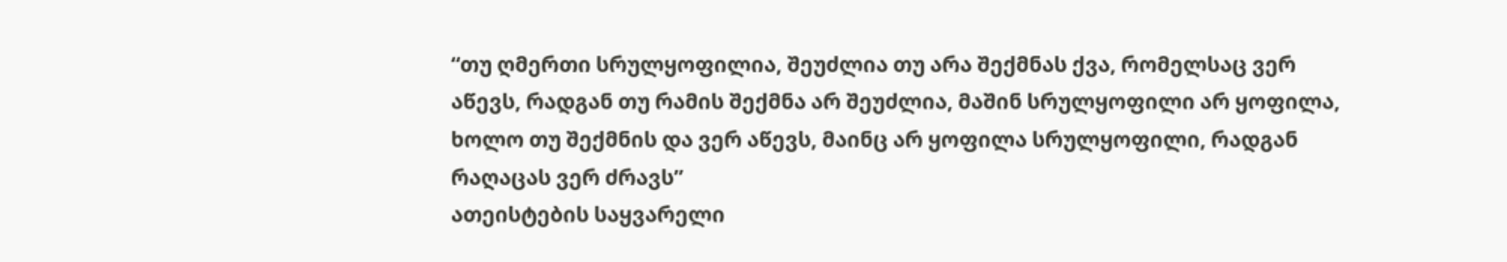“თუ ღმერთი სრულყოფილია, შეუძლია თუ არა შექმნას ქვა, რომელსაც ვერ აწევს, რადგან თუ რამის შექმნა არ შეუძლია, მაშინ სრულყოფილი არ ყოფილა, ხოლო თუ შექმნის და ვერ აწევს, მაინც არ ყოფილა სრულყოფილი, რადგან რაღაცას ვერ ძრავს”
ათეისტების საყვარელი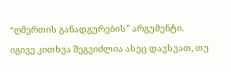“ღმერთის განადგურების” არგუმენტი.
იგივე კითხვა შეგვიძლია ასეც დავსვათ, თუ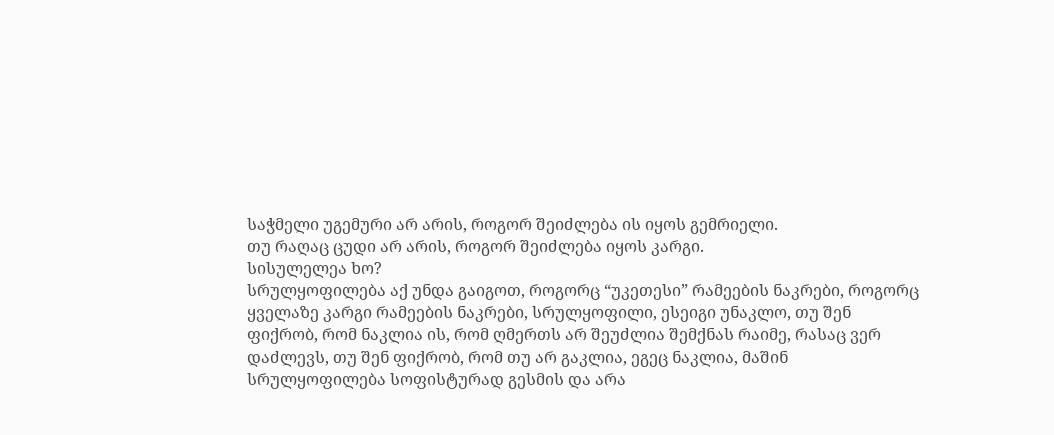საჭმელი უგემური არ არის, როგორ შეიძლება ის იყოს გემრიელი.
თუ რაღაც ცუდი არ არის, როგორ შეიძლება იყოს კარგი.
სისულელეა ხო?
სრულყოფილება აქ უნდა გაიგოთ, როგორც “უკეთესი” რამეების ნაკრები, როგორც ყველაზე კარგი რამეების ნაკრები, სრულყოფილი, ესეიგი უნაკლო, თუ შენ ფიქრობ, რომ ნაკლია ის, რომ ღმერთს არ შეუძლია შემქნას რაიმე, რასაც ვერ დაძლევს, თუ შენ ფიქრობ, რომ თუ არ გაკლია, ეგეც ნაკლია, მაშინ სრულყოფილება სოფისტურად გესმის და არა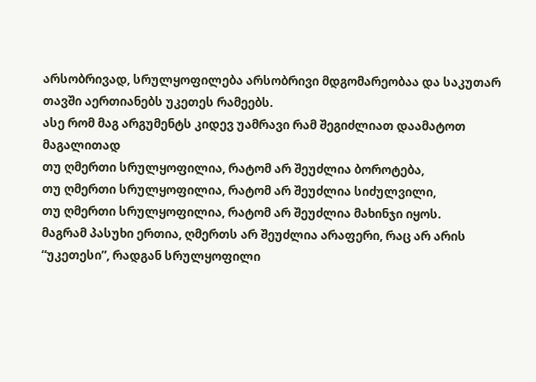არსობრივად, სრულყოფილება არსობრივი მდგომარეობაა და საკუთარ თავში აერთიანებს უკეთეს რამეებს.
ასე რომ მაგ არგუმენტს კიდევ უამრავი რამ შეგიძლიათ დაამატოთ
მაგალითად
თუ ღმერთი სრულყოფილია, რატომ არ შეუძლია ბოროტება,
თუ ღმერთი სრულყოფილია, რატომ არ შეუძლია სიძულვილი,
თუ ღმერთი სრულყოფილია, რატომ არ შეუძლია მახინჯი იყოს.
მაგრამ პასუხი ერთია, ღმერთს არ შეუძლია არაფერი, რაც არ არის “უკეთესი”, რადგან სრულყოფილი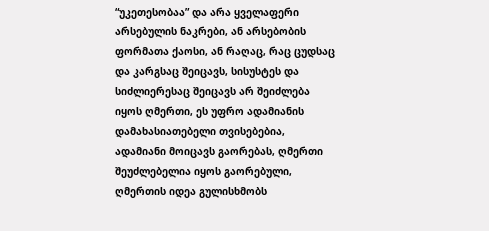“უკეთესობაა” და არა ყველაფერი არსებულის ნაკრები, ან არსებობის ფორმათა ქაოსი, ან რაღაც, რაც ცუდსაც და კარგსაც შეიცავს, სისუსტეს და სიძლიერესაც შეიცავს არ შეიძლება იყოს ღმერთი, ეს უფრო ადამიანის დამახასიათებელი თვისებებია, ადამიანი მოიცავს გაორებას, ღმერთი შეუძლებელია იყოს გაორებული, ღმერთის იდეა გულისხმობს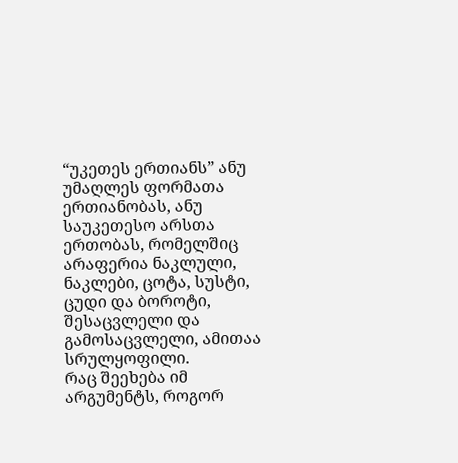“უკეთეს ერთიანს” ანუ უმაღლეს ფორმათა ერთიანობას, ანუ საუკეთესო არსთა ერთობას, რომელშიც არაფერია ნაკლული, ნაკლები, ცოტა, სუსტი, ცუდი და ბოროტი, შესაცვლელი და გამოსაცვლელი, ამითაა სრულყოფილი.
რაც შეეხება იმ არგუმენტს, როგორ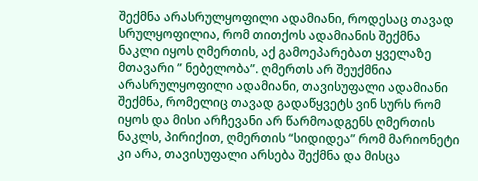შექმნა არასრულყოფილი ადამიანი, როდესაც თავად სრულყოფილია, რომ თითქოს ადამიანის შექმნა ნაკლი იყოს ღმერთის, აქ გამოეპარებათ ყველაზე მთავარი ” ნებელობა”. ღმერთს არ შეუქმნია არასრულყოფილი ადამიანი, თავისუფალი ადამიანი შექმნა, რომელიც თავად გადაწყვეტს ვინ სურს რომ იყოს და მისი არჩევანი არ წარმოადგენს ღმერთის ნაკლს, პირიქით, ღმერთის “სიდიდეა” რომ მარიონეტი კი არა, თავისუფალი არსება შექმნა და მისცა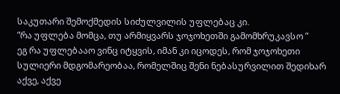საკუთარი შემოქმედის სიძულვილის უფლებაც კი.
“რა უფლება მომცა, თუ არმიყვარს ჯოჯოხეთში გამომხრუკავსო “
ეგ რა უფლებააო ვინც იტყვის, იმან კი იცოდეს, რომ ჯოჯოხეთი სულიერი მდგომარეობაა, რომელშიც შენი ნებასურვილით შედიხარ აქვე, აქვე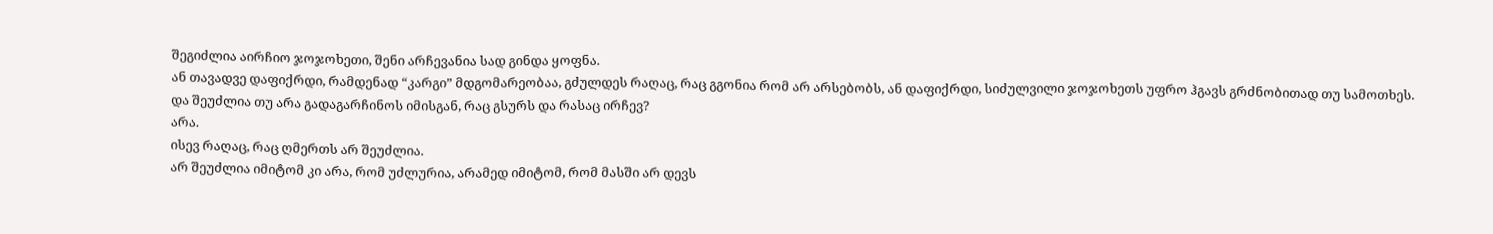შეგიძლია აირჩიო ჯოჯოხეთი, შენი არჩევანია სად გინდა ყოფნა.
ან თავადვე დაფიქრდი, რამდენად “კარგი” მდგომარეობაა, გძულდეს რაღაც, რაც გგონია რომ არ არსებობს, ან დაფიქრდი, სიძულვილი ჯოჯოხეთს უფრო ჰგავს გრძნობითად თუ სამოთხეს.
და შეუძლია თუ არა გადაგარჩინოს იმისგან, რაც გსურს და რასაც ირჩევ?
არა.
ისევ რაღაც, რაც ღმერთს არ შეუძლია.
არ შეუძლია იმიტომ კი არა, რომ უძლურია, არამედ იმიტომ, რომ მასში არ დევს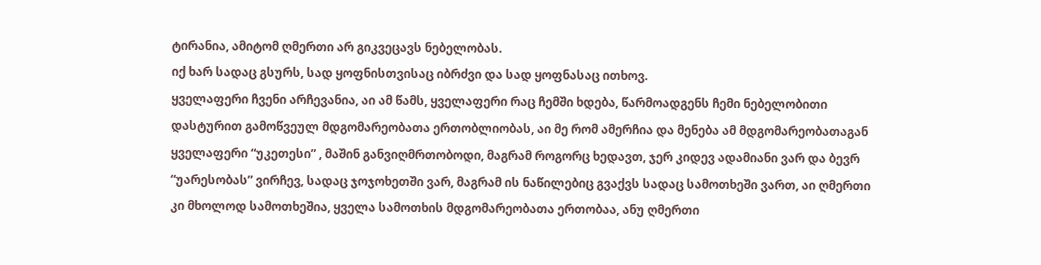ტირანია, ამიტომ ღმერთი არ გიკვეცავს ნებელობას.
იქ ხარ სადაც გსურს, სად ყოფნისთვისაც იბრძვი და სად ყოფნასაც ითხოვ.
ყველაფერი ჩვენი არჩევანია, აი ამ წამს, ყველაფერი რაც ჩემში ხდება, წარმოადგენს ჩემი ნებელობითი დასტურით გამოწვეულ მდგომარეობათა ერთობლიობას, აი მე რომ ამერჩია და მენება ამ მდგომარეობათაგან ყველაფერი “უკეთესი” , მაშინ განვიღმრთობოდი, მაგრამ როგორც ხედავთ, ჯერ კიდევ ადამიანი ვარ და ბევრ “უარესობას” ვირჩევ, სადაც ჯოჯოხეთში ვარ, მაგრამ ის ნაწილებიც გვაქვს სადაც სამოთხეში ვართ, აი ღმერთი კი მხოლოდ სამოთხეშია, ყველა სამოთხის მდგომარეობათა ერთობაა, ანუ ღმერთი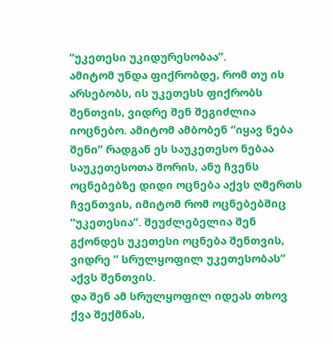“უკეთესი უკიდურესობაა”.
ამიტომ უნდა ფიქრობდე, რომ თუ ის არსებობს, ის უკეთესს ფიქრობს შენთვის, ვიდრე შენ შეგიძლია იოცნებო. ამიტომ ამბობენ “იყავ ნება შენი” რადგან ეს საუკეთესო ნებაა საუკეთესოთა შორის, ანუ ჩვენს ოცნებებზე დიდი ოცნება აქვს ღმერთს ჩვენთვის, იმიტომ რომ ოცნებებშიც “უკეთესია”. შეუძლებელია შენ გქონდეს უკეთესი ოცნება შენთვის, ვიდრე ” სრულყოფილ უკეთესობას” აქვს შენთვის.
და შენ ამ სრულყოფილ იდეას თხოვ ქვა შექმნას,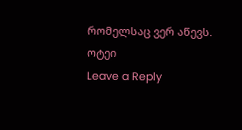რომელსაც ვერ აწევს.
ოტეი
Leave a Reply